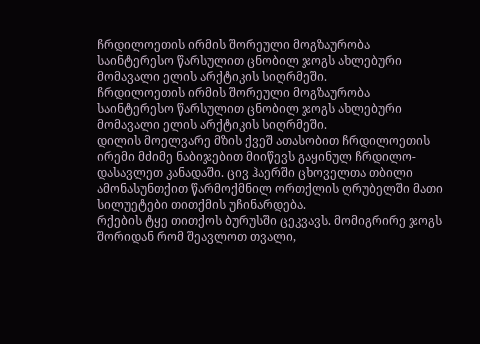ჩრდილოეთის ირმის შორეული მოგზაურობა
საინტერესო წარსულით ცნობილ ჯოგს ახლებური მომავალი ელის არქტიკის სიღრმეში.
ჩრდილოეთის ირმის შორეული მოგზაურობა
საინტერესო წარსულით ცნობილ ჯოგს ახლებური მომავალი ელის არქტიკის სიღრმეში.
დილის მოელვარე მზის ქვეშ ათასობით ჩრდილოეთის ირემი მძიმე ნაბიჯებით მიიწევს გაყინულ ჩრდილო-დასავლეთ კანადაში. ცივ ჰაერში ცხოველთა თბილი ამონასუნთქით წარმოქმნილ ორთქლის ღრუბელში მათი სილუეტები თითქმის უჩინარდება.
რქების ტყე თითქოს ბურუსში ცეკვავს. მომიგრირე ჯოგს შორიდან რომ შეავლოთ თვალი,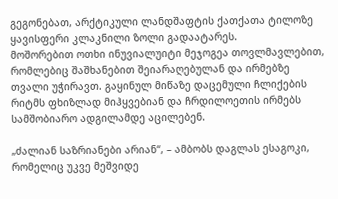გეგონებათ, არქტიკული ლანდშაფტის ქათქათა ტილოზე ყავისფერი კლაკნილი ზოლი გადაატარეს.
მოშორებით ოთხი ინუვიალუიტი მეჯოგეა თოვლმავლებით, რომლებიც შაშხანებით შეიარაღებულან და ირმებზე თვალი უჭირავთ. გაყინულ მიწაზე დაცემული ჩლიქების რიტმს ფხიზლად მიჰყვებიან და ჩრდილოეთის ირმებს სამშობიარო ადგილამდე აცილებენ.

„ძალიან საზრიანები არიან“, – ამბობს დაგლას ესაგოკი, რომელიც უკვე მეშვიდე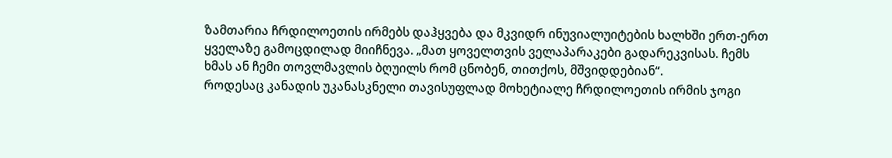ზამთარია ჩრდილოეთის ირმებს დაჰყვება და მკვიდრ ინუვიალუიტების ხალხში ერთ-ერთ ყველაზე გამოცდილად მიიჩნევა. „მათ ყოველთვის ველაპარაკები გადარეკვისას. ჩემს ხმას ან ჩემი თოვლმავლის ბღუილს რომ ცნობენ, თითქოს, მშვიდდებიან“.
როდესაც კანადის უკანასკნელი თავისუფლად მოხეტიალე ჩრდილოეთის ირმის ჯოგი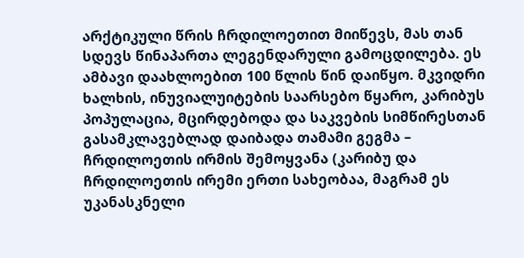არქტიკული წრის ჩრდილოეთით მიიწევს, მას თან სდევს წინაპართა ლეგენდარული გამოცდილება. ეს ამბავი დაახლოებით 100 წლის წინ დაიწყო. მკვიდრი ხალხის, ინუვიალუიტების საარსებო წყარო, კარიბუს პოპულაცია, მცირდებოდა და საკვების სიმწირესთან გასამკლავებლად დაიბადა თამამი გეგმა – ჩრდილოეთის ირმის შემოყვანა (კარიბუ და ჩრდილოეთის ირემი ერთი სახეობაა, მაგრამ ეს უკანასკნელი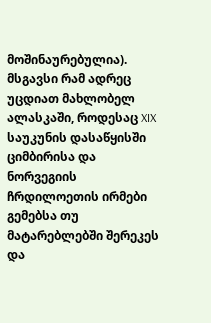მოშინაურებულია). მსგავსი რამ ადრეც უცდიათ მახლობელ ალასკაში, როდესაც XIX საუკუნის დასაწყისში ციმბირისა და ნორვეგიის ჩრდილოეთის ირმები გემებსა თუ მატარებლებში შერეკეს და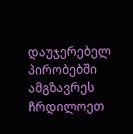დაუჯერებელ პირობებში ამგზავრეს ჩრდილოეთ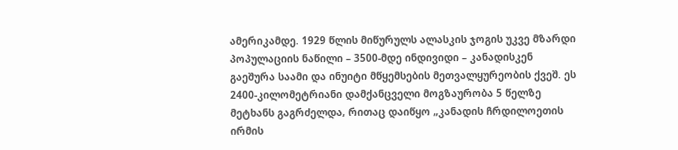ამერიკამდე. 1929 წლის მიწურულს ალასკის ჯოგის უკვე მზარდი პოპულაციის ნაწილი – 3500-მდე ინდივიდი – კანადისკენ გაეშურა საამი და ინუიტი მწყემსების მეთვალყურეობის ქვეშ. ეს 2400-კილომეტრიანი დამქანცველი მოგზაურობა 5 წელზე მეტხანს გაგრძელდა, რითაც დაიწყო „კანადის ჩრდილოეთის ირმის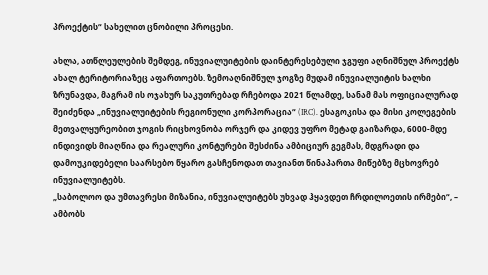პროექტის“ სახელით ცნობილი პროცესი.

ახლა, ათწლეულების შემდეგ, ინუვიალუიტების დაინტერესებული ჯგუფი აღნიშნულ პროექტს ახალ ტერიტორიაზეც აფართოებს. ზემოაღნიშნულ ჯოგზე მუდამ ინუვიალუიტის ხალხი ზრუნავდა, მაგრამ ის ოჯახურ საკუთრებად რჩებოდა 2021 წლამდე, სანამ მას ოფიციალურად შეიძენდა „ინუვიალუიტების რეგიონული კორპორაცია“ (IRC). ესაგოკისა და მისი კოლეგების მეთვალყურეობით ჯოგის რიცხოვნობა ორჯერ და კიდევ უფრო მეტად გაიზარდა, 6000-მდე ინდივიდს მიაღწია და რეალური კონტურები შესძინა ამბიციურ გეგმას, მდგრადი და დამოუკიდებელი საარსებო წყარო გასჩენოდათ თავიანთ წინაპართა მიწებზე მცხოვრებ ინუვიალუიტებს.
„საბოლოო და უმთავრესი მიზანია, ინუვიალუიტებს უხვად ჰყავდეთ ჩრდილოეთის ირმები“, – ამბობს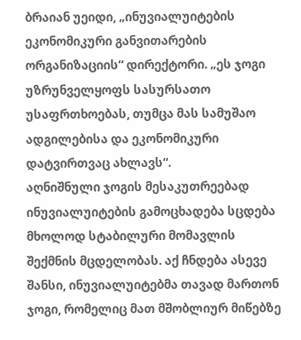ბრაიან უეიდი, „ინუვიალუიტების ეკონომიკური განვითარების ორგანიზაციის“ დირექტორი. „ეს ჯოგი უზრუნველყოფს სასურსათო უსაფრთხოებას, თუმცა მას სამუშაო ადგილებისა და ეკონომიკური დატვირთვაც ახლავს“.
აღნიშნული ჯოგის მესაკუთრეებად ინუვიალუიტების გამოცხადება სცდება მხოლოდ სტაბილური მომავლის შექმნის მცდელობას. აქ ჩნდება ასევე შანსი, ინუვიალუიტებმა თავად მართონ ჯოგი, რომელიც მათ მშობლიურ მიწებზე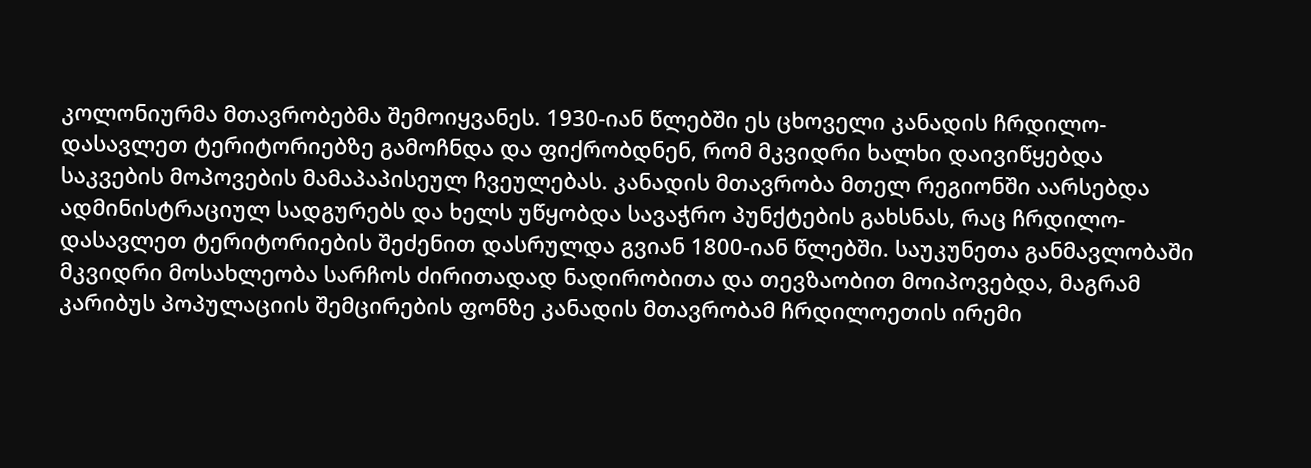კოლონიურმა მთავრობებმა შემოიყვანეს. 1930-იან წლებში ეს ცხოველი კანადის ჩრდილო-დასავლეთ ტერიტორიებზე გამოჩნდა და ფიქრობდნენ, რომ მკვიდრი ხალხი დაივიწყებდა საკვების მოპოვების მამაპაპისეულ ჩვეულებას. კანადის მთავრობა მთელ რეგიონში აარსებდა ადმინისტრაციულ სადგურებს და ხელს უწყობდა სავაჭრო პუნქტების გახსნას, რაც ჩრდილო-დასავლეთ ტერიტორიების შეძენით დასრულდა გვიან 1800-იან წლებში. საუკუნეთა განმავლობაში მკვიდრი მოსახლეობა სარჩოს ძირითადად ნადირობითა და თევზაობით მოიპოვებდა, მაგრამ კარიბუს პოპულაციის შემცირების ფონზე კანადის მთავრობამ ჩრდილოეთის ირემი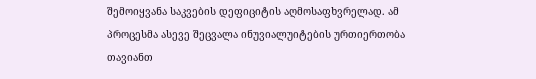შემოიყვანა საკვების დეფიციტის აღმოსაფხვრელად. ამ პროცესმა ასევე შეცვალა ინუვიალუიტების ურთიერთობა თავიანთ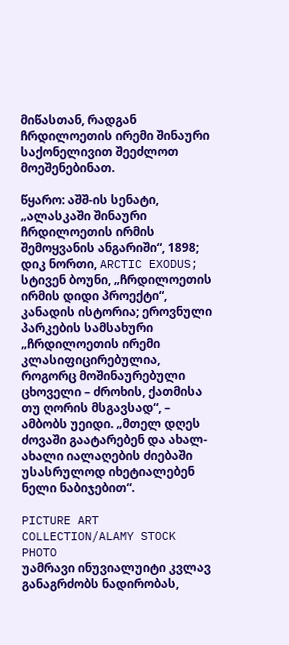მიწასთან, რადგან ჩრდილოეთის ირემი შინაური საქონელივით შეეძლოთ მოეშენებინათ.

წყარო: აშშ-ის სენატი, „ალასკაში შინაური ჩრდილოეთის ირმის შემოყვანის ანგარიში“, 1898; დიკ ნორთი, ARCTIC EXODUS; სტივენ ბოუნი, „ჩრდილოეთის ირმის დიდი პროექტი“, კანადის ისტორია; ეროვნული პარკების სამსახური
„ჩრდილოეთის ირემი კლასიფიცირებულია, როგორც მოშინაურებული ცხოველი – ძროხის, ქათმისა თუ ღორის მსგავსად“, – ამბობს უეიდი. „მთელ დღეს ძოვაში გაატარებენ და ახალ-ახალი იალაღების ძიებაში უსასრულოდ იხეტიალებენ ნელი ნაბიჯებით“.

PICTURE ART COLLECTION/ALAMY STOCK PHOTO
უამრავი ინუვიალუიტი კვლავ განაგრძობს ნადირობას,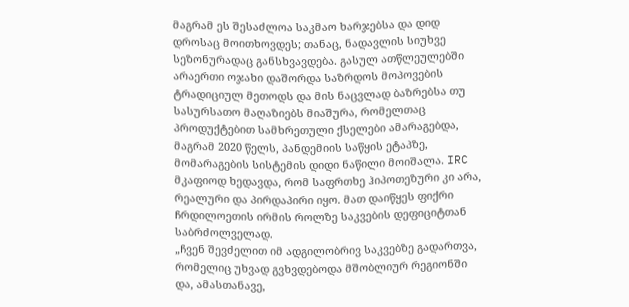მაგრამ ეს შესაძლოა საკმაო ხარჯებსა და დიდ დროსაც მოითხოვდეს; თანაც, ნადავლის სიუხვე სეზონურადაც განსხვავდება. გასულ ათწლეულებში არაერთი ოჯახი დაშორდა საზრდოს მოპოვების ტრადიციულ მეთოდს და მის ნაცვლად ბაზრებსა თუ სასურსათო მაღაზიებს მიაშურა, რომელთაც პროდუქტებით სამხრეთული ქსელები ამარაგებდა, მაგრამ 2020 წელს, პანდემიის საწყის ეტაპზე, მომარაგების სისტემის დიდი ნაწილი მოიშალა. IRC მკაფიოდ ხედავდა, რომ საფრთხე ჰიპოთეზური კი არა, რეალური და პირდაპირი იყო. მათ დაიწყეს ფიქრი ჩრდილოეთის ირმის როლზე საკვების დეფიციტთან საბრძოლველად.
„ჩვენ შევძელით იმ ადგილობრივ საკვებზე გადართვა, რომელიც უხვად გვხვდებოდა მშობლიურ რეგიონში და, ამასთანავე,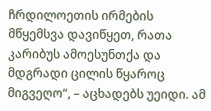ჩრდილოეთის ირმების მწყემსვა დავიწყეთ, რათა კარიბუს ამოესუნთქა და მდგრადი ცილის წყაროც მიგვეღო“, – აცხადებს უეიდი. ამ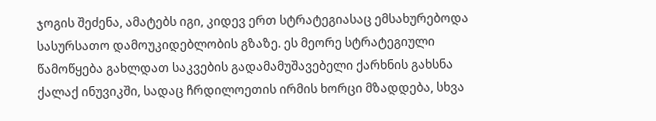ჯოგის შეძენა, ამატებს იგი, კიდევ ერთ სტრატეგიასაც ემსახურებოდა სასურსათო დამოუკიდებლობის გზაზე. ეს მეორე სტრატეგიული წამოწყება გახლდათ საკვების გადამამუშავებელი ქარხნის გახსნა ქალაქ ინუვიკში, სადაც ჩრდილოეთის ირმის ხორცი მზადდება, სხვა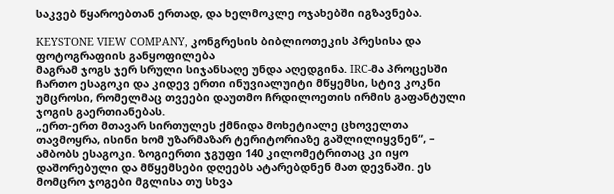საკვებ წყაროებთან ერთად, და ხელმოკლე ოჯახებში იგზავნება.

KEYSTONE VIEW COMPANY, კონგრესის ბიბლიოთეკის პრესისა და ფოტოგრაფიის განყოფილება
მაგრამ ჯოგს ჯერ სრული სიჯანსაღე უნდა აღედგინა. IRC-მა პროცესში ჩართო ესაგოკი და კიდევ ერთი ინუვიალუიტი მწყემსი, სტივ კოკნი უმცროსი, რომელმაც თვეები დაუთმო ჩრდილოეთის ირმის გაფანტული ჯოგის გაერთიანებას.
„ერთ-ერთ მთავარ სირთულეს ქმნიდა მოხეტიალე ცხოველთა თავმოყრა, ისინი ხომ უზარმაზარ ტერიტორიაზე გაშლილიყვნენ“, – ამბობს ესაგოკი. ზოგიერთი ჯგუფი 140 კილომეტრითაც კი იყო დაშორებული და მწყემსები დღეებს ატარებდნენ მათ დევნაში. ეს მომცრო ჯოგები მგლისა თუ სხვა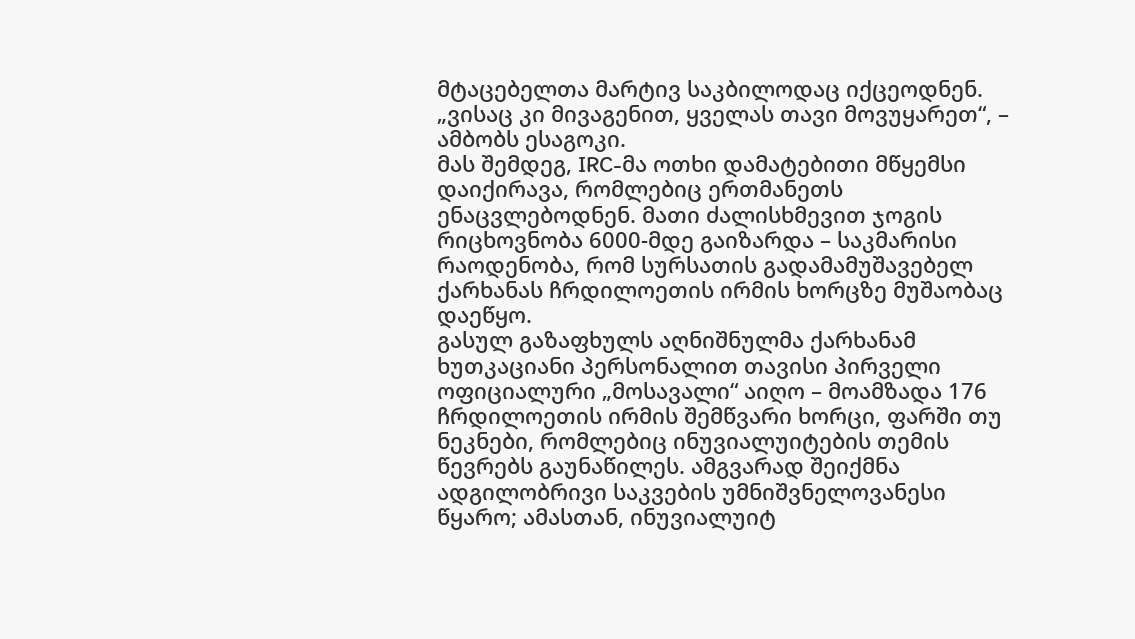მტაცებელთა მარტივ საკბილოდაც იქცეოდნენ. „ვისაც კი მივაგენით, ყველას თავი მოვუყარეთ“, – ამბობს ესაგოკი.
მას შემდეგ, IRC-მა ოთხი დამატებითი მწყემსი დაიქირავა, რომლებიც ერთმანეთს ენაცვლებოდნენ. მათი ძალისხმევით ჯოგის რიცხოვნობა 6000-მდე გაიზარდა – საკმარისი რაოდენობა, რომ სურსათის გადამამუშავებელ ქარხანას ჩრდილოეთის ირმის ხორცზე მუშაობაც დაეწყო.
გასულ გაზაფხულს აღნიშნულმა ქარხანამ ხუთკაციანი პერსონალით თავისი პირველი ოფიციალური „მოსავალი“ აიღო – მოამზადა 176 ჩრდილოეთის ირმის შემწვარი ხორცი, ფარში თუ ნეკნები, რომლებიც ინუვიალუიტების თემის წევრებს გაუნაწილეს. ამგვარად შეიქმნა ადგილობრივი საკვების უმნიშვნელოვანესი წყარო; ამასთან, ინუვიალუიტ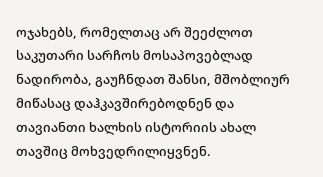ოჯახებს, რომელთაც არ შეეძლოთ საკუთარი სარჩოს მოსაპოვებლად ნადირობა, გაუჩნდათ შანსი, მშობლიურ მიწასაც დაჰკავშირებოდნენ და თავიანთი ხალხის ისტორიის ახალ თავშიც მოხვედრილიყვნენ.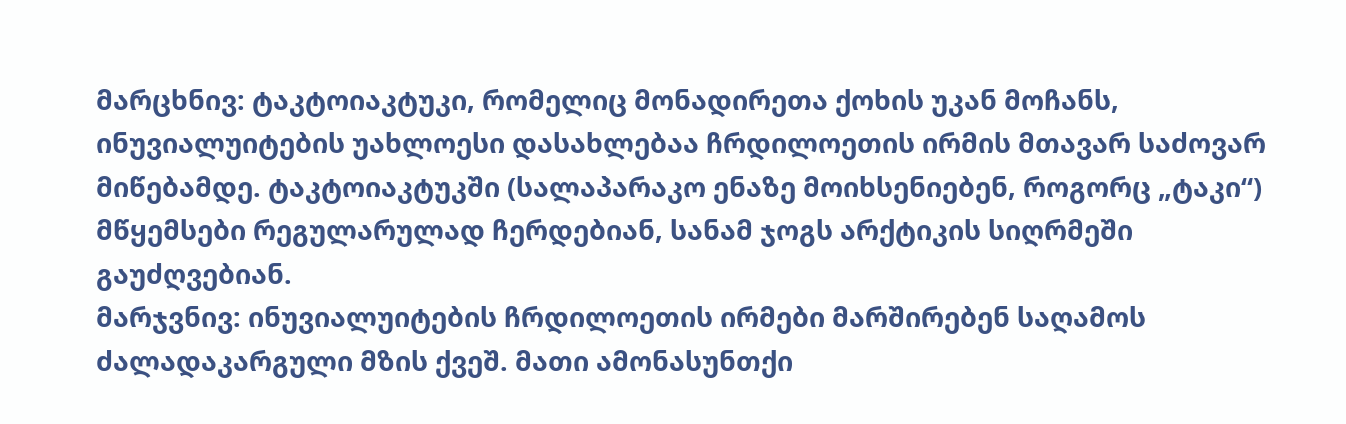მარცხნივ: ტაკტოიაკტუკი, რომელიც მონადირეთა ქოხის უკან მოჩანს, ინუვიალუიტების უახლოესი დასახლებაა ჩრდილოეთის ირმის მთავარ საძოვარ მიწებამდე. ტაკტოიაკტუკში (სალაპარაკო ენაზე მოიხსენიებენ, როგორც „ტაკი“) მწყემსები რეგულარულად ჩერდებიან, სანამ ჯოგს არქტიკის სიღრმეში გაუძღვებიან.
მარჯვნივ: ინუვიალუიტების ჩრდილოეთის ირმები მარშირებენ საღამოს ძალადაკარგული მზის ქვეშ. მათი ამონასუნთქი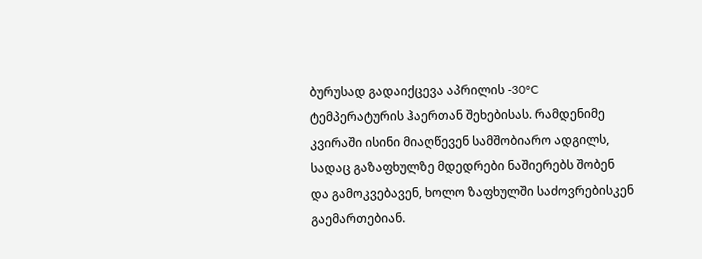ბურუსად გადაიქცევა აპრილის -30°C ტემპერატურის ჰაერთან შეხებისას. რამდენიმე კვირაში ისინი მიაღწევენ სამშობიარო ადგილს, სადაც გაზაფხულზე მდედრები ნაშიერებს შობენ და გამოკვებავენ, ხოლო ზაფხულში საძოვრებისკენ გაემართებიან.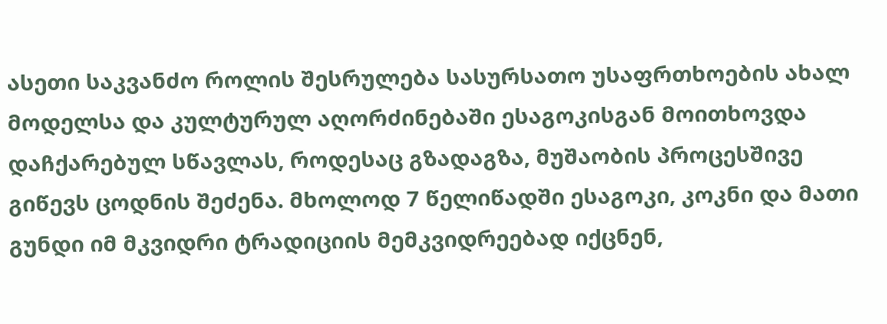ასეთი საკვანძო როლის შესრულება სასურსათო უსაფრთხოების ახალ მოდელსა და კულტურულ აღორძინებაში ესაგოკისგან მოითხოვდა დაჩქარებულ სწავლას, როდესაც გზადაგზა, მუშაობის პროცესშივე გიწევს ცოდნის შეძენა. მხოლოდ 7 წელიწადში ესაგოკი, კოკნი და მათი გუნდი იმ მკვიდრი ტრადიციის მემკვიდრეებად იქცნენ,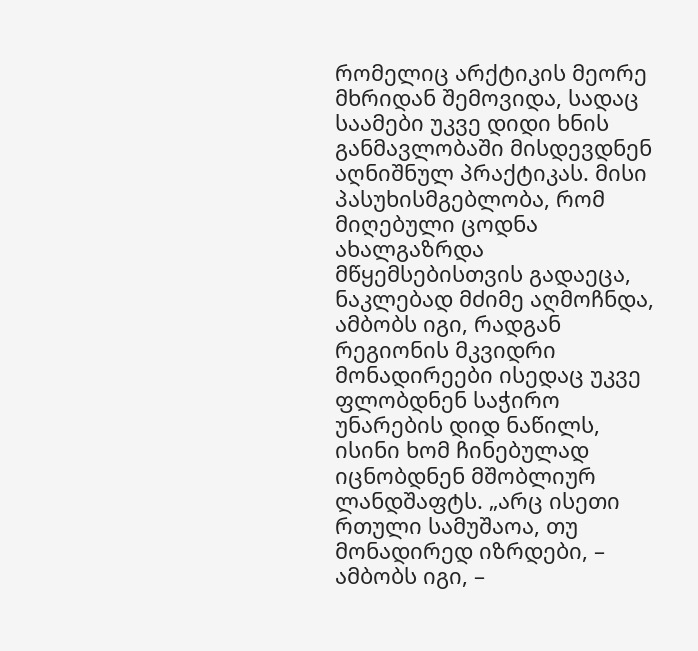რომელიც არქტიკის მეორე მხრიდან შემოვიდა, სადაც საამები უკვე დიდი ხნის განმავლობაში მისდევდნენ აღნიშნულ პრაქტიკას. მისი პასუხისმგებლობა, რომ მიღებული ცოდნა ახალგაზრდა მწყემსებისთვის გადაეცა, ნაკლებად მძიმე აღმოჩნდა, ამბობს იგი, რადგან რეგიონის მკვიდრი მონადირეები ისედაც უკვე ფლობდნენ საჭირო უნარების დიდ ნაწილს, ისინი ხომ ჩინებულად იცნობდნენ მშობლიურ ლანდშაფტს. „არც ისეთი რთული სამუშაოა, თუ მონადირედ იზრდები, – ამბობს იგი, –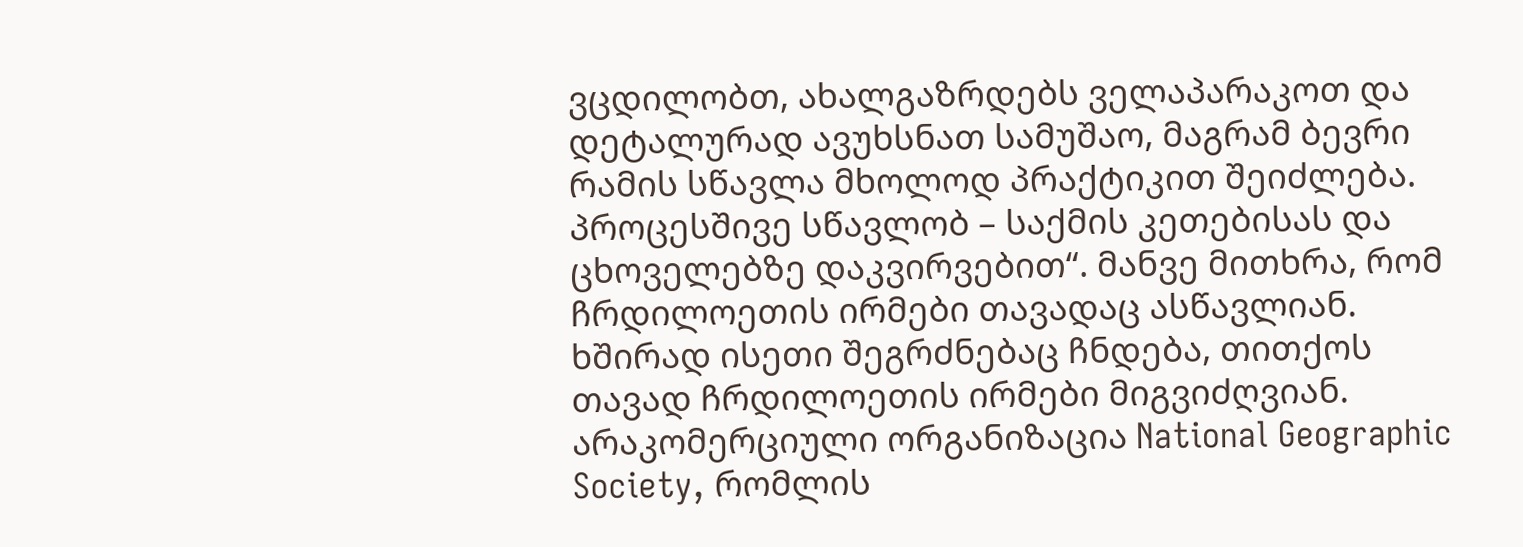ვცდილობთ, ახალგაზრდებს ველაპარაკოთ და დეტალურად ავუხსნათ სამუშაო, მაგრამ ბევრი რამის სწავლა მხოლოდ პრაქტიკით შეიძლება. პროცესშივე სწავლობ – საქმის კეთებისას და ცხოველებზე დაკვირვებით“. მანვე მითხრა, რომ ჩრდილოეთის ირმები თავადაც ასწავლიან. ხშირად ისეთი შეგრძნებაც ჩნდება, თითქოს თავად ჩრდილოეთის ირმები მიგვიძღვიან.
არაკომერციული ორგანიზაცია National Geographic Society, რომლის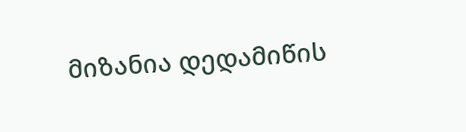მიზანია დედამიწის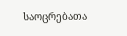საოცრებათა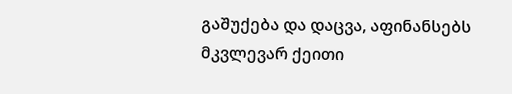გაშუქება და დაცვა, აფინანსებს მკვლევარ ქეითი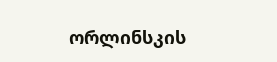ორლინსკის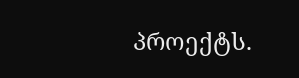პროექტს.